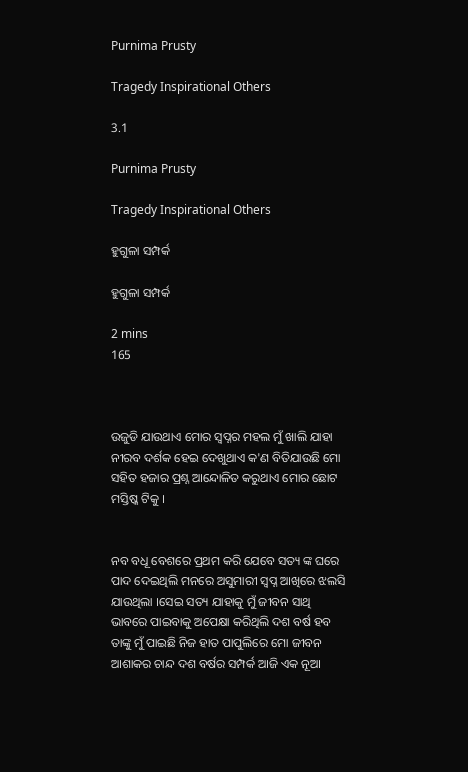Purnima Prusty

Tragedy Inspirational Others

3.1

Purnima Prusty

Tragedy Inspirational Others

ହୁଗୁଳା ସମ୍ପର୍କ

ହୁଗୁଳା ସମ୍ପର୍କ

2 mins
165



ଉଜୁଡି ଯାଉଥାଏ ମୋର ସ୍ୱପ୍ନର ମହଲ ମୁଁ ଖାଲି ଯାହା ନୀରବ ଦର୍ଶକ ହେଇ ଦେଖୁଥାଏ କ'ଣ ବିତିଯାଉଛି ମୋ ସହିତ ହଜାର ପ୍ରଶ୍ନ ଆନ୍ଦୋଳିତ କରୁଥାଏ ମୋର ଛୋଟ ମସ୍ତିଷ୍କ ଟିକୁ ।


ନବ ବଧୂ ବେଶରେ ପ୍ରଥମ କରି ଯେବେ ସତ୍ୟ ଙ୍କ ଘରେ ପାଦ ଦେଇଥିଲି ମନରେ ଅସୁମାରୀ ସ୍ୱପ୍ନ ଆଖିରେ ଝଲସି ଯାଉଥିଲା ।ସେଇ ସତ୍ୟ ଯାହାକୁ ମୁଁ ଜୀବନ ସାଥି ଭାବରେ ପାଇବାକୁ ଅପେକ୍ଷା କରିଥିଲି ଦଶ ବର୍ଷ ହବ ତାଙ୍କୁ ମୁଁ ପାଇଛି ନିଜ ହାତ ପାପୁଲିରେ ମୋ ଜୀବନ ଆଶାକର ଚାନ୍ଦ ଦଶ ବର୍ଷର ସମ୍ପର୍କ ଆଜି ଏକ ନୂଆ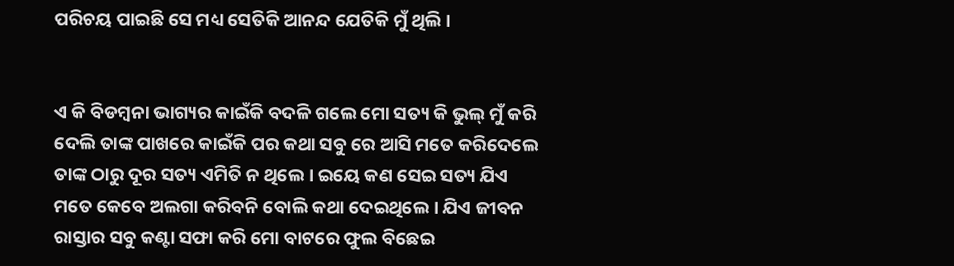ପରିଚୟ ପାଇଛି ସେ ମଧ୍ୟ ସେତିକି ଆନନ୍ଦ ଯେତିକି ମୁଁ ଥିଲି ।


ଏ କି ବିଡମ୍ବନା ଭାଗ୍ୟର କାଇଁକି ବଦଳି ଗଲେ ମୋ ସତ୍ୟ କି ଭୁଲ୍ ମୁଁ କରି ଦେଲି ତାଙ୍କ ପାଖରେ କାଇଁକି ପର କଥା ସବୁ ରେ ଆସି ମତେ କରିଦେଲେ ତାଙ୍କ ଠାରୁ ଦୂର ସତ୍ୟ ଏମିତି ନ ଥିଲେ । ଇୟେ କଣ ସେଇ ସତ୍ୟ ଯିଏ ମତେ କେବେ ଅଲଗା କରିବନି ବୋଲି କଥା ଦେଇଥିଲେ । ଯିଏ ଜୀବନ ରାସ୍ତାର ସବୁ କଣ୍ଟା ସଫା କରି ମୋ ବାଟରେ ଫୁଲ ବିଛେଇ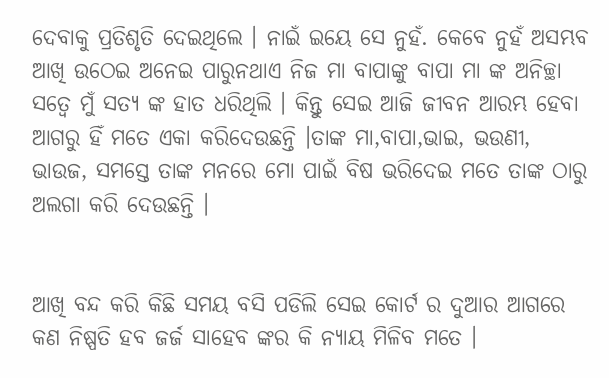ଦେବାକୁ ପ୍ରତିଶୃତି ଦେଇଥିଲେ । ନାଇଁ ଇୟେ ସେ ନୁହଁ. କେବେ ନୁହଁ ଅସମ୍ଭବ ଆଖି ଉଠେଇ ଅନେଇ ପାରୁନଥାଏ ନିଜ ମା ବାପାଙ୍କୁ ବାପା ମା ଙ୍କ ଅନିଚ୍ଛା ସତ୍ୱେ ମୁଁ ସତ୍ୟ ଙ୍କ ହାତ ଧରିଥିଲି । କିନ୍ତୁ ସେଇ ଆଜି ଜୀବନ ଆରମ୍ଭ ହେବା ଆଗରୁ ହିଁ ମତେ ଏକା କରିଦେଉଛନ୍ତି ।ତାଙ୍କ ମା,ବାପା,ଭାଇ, ଭଉଣୀ, ଭାଉଜ, ସମସ୍ତେ ତାଙ୍କ ମନରେ ମୋ ପାଇଁ ବିଷ ଭରିଦେଇ ମତେ ତାଙ୍କ ଠାରୁ ଅଲଗା କରି ଦେଉଛନ୍ତି ।


ଆଖି ବନ୍ଦ କରି କିଛି ସମୟ ବସି ପଡିଲି ସେଇ କୋର୍ଟ ର ଦୁଆର ଆଗରେ କଣ ନିଷ୍ପତି ହବ ଜର୍ଜ ସାହେବ ଙ୍କର କି ନ୍ୟାୟ ମିଳିବ ମତେ ।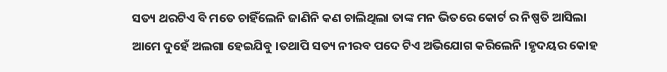ସତ୍ୟ ଥରଟିଏ ବି ମତେ ଚାହିଁଲେନି ଜାଣିନି କଣ ଚାଲିଥିଲା ତାଙ୍କ ମନ ଭିତରେ କୋର୍ଟ ର ନିଷ୍ପତି ଆସିଲା ଆମେ ଦୁହେଁ ଅଲଗା ହେଇଯିବୁ ।ତଥାପି ସତ୍ୟ ନୀରବ ପଦେ ଟିଏ ଅଭିଯୋଗ କରିଲେନି ।ହୃଦୟର କୋହ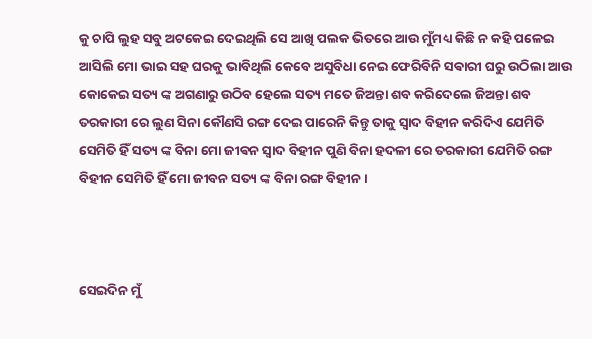କୁ ଚାପି ଲୁହ ସବୁ ଅଟକେଇ ଦେଇଥିଲି ସେ ଆଖି ପଲକ ଭିତରେ ଆଉ ମୁଁମଧ୍ୟ କିଛି ନ କହି ପଳେଇ ଆସିଲି ମୋ ଭାଇ ସହ ଘରକୁ ଭାବିଥିଲି କେବେ ଅସୁବିଧା ନେଇ ଫେରିବିନି ସଵାରୀ ଘରୁ ଉଠିଲା ଆଉ କୋକେଇ ସତ୍ୟ ଙ୍କ ଅଗଣାରୁ ଉଠିବ ହେଲେ ସତ୍ୟ ମତେ ଜିଅନ୍ତା ଶବ କରିଦେଲେ ଜିଅନ୍ତା ଶବ ତରକାରୀ ରେ ଲୁଣ ସିନା କୌଣସି ରଙ୍ଗ ଦେଇ ପାରେନି କିନ୍ତୁ ତାକୁ ସ୍ୱାଦ ବିହୀନ କରିଦିଏ ଯେମିତି ସେମିତି ହିଁ ସତ୍ୟ ଙ୍କ ବିନା ମୋ ଜୀଵନ ସ୍ୱାଦ ବିହୀନ ପୁଣି ବିନା ହଦଳୀ ରେ ତରକାରୀ ଯେମିତି ରଙ୍ଗ ବିହୀନ ସେମିତି ହିଁ ମୋ ଜୀବନ ସତ୍ୟ ଙ୍କ ବିନା ରଙ୍ଗ ବିହୀନ ।



ସେଇଦିନ ମୁଁ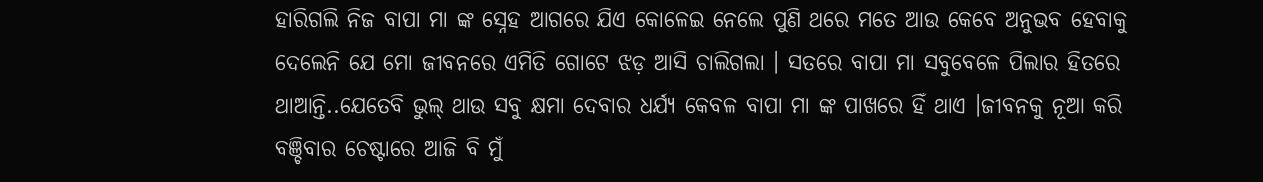ହାରିଗଲି ନିଜ ବାପା ମା ଙ୍କ ସ୍ନେହ ଆଗରେ ଯିଏ କୋଳେଇ ନେଲେ ପୁଣି ଥରେ ମତେ ଆଉ କେବେ ଅନୁଭବ ହେବାକୁ ଦେଲେନି ଯେ ମୋ ଜୀବନରେ ଏମିତି ଗୋଟେ ଝଡ଼ ଆସି ଚାଲିଗଲା । ସତରେ ବାପା ମା ସବୁବେଳେ ପିଲାର ହିତରେ ଥାଆନ୍ତି..ଯେତେବି ଭୁଲ୍ ଥାଉ ସବୁ କ୍ଷମା ଦେବାର ଧର୍ଯ୍ୟ କେବଳ ବାପା ମା ଙ୍କ ପାଖରେ ହିଁ ଥାଏ ।ଜୀବନକୁ ନୂଆ କରି ବଞ୍ଚିବାର ଚେଷ୍ଟାରେ ଆଜି ବି ମୁଁ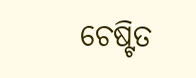ଚେଷ୍ଟିତ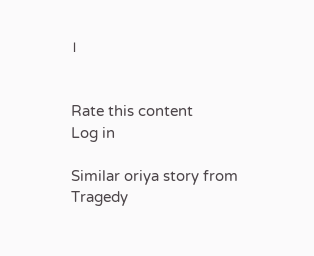।


Rate this content
Log in

Similar oriya story from Tragedy